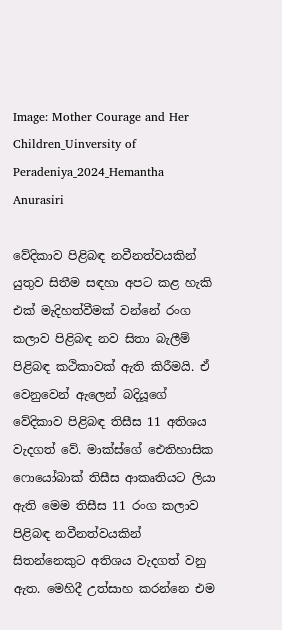Image: Mother Courage and Her Children_Uinversity of Peradeniya_2024_Hemantha Anurasiri

වේදිකාව පිළිබඳ නවීනත්වයකින් යුතුව සිතීම සඳහා අපට කළ හැකි එක් මැදිහත්වීමක් වන්නේ රංග කලාව පිළිබඳ නව සිතා බැලීම් පිළිබඳ කථිකාවක් ඇති කිරීමයි. ඒ වෙනුවෙන් ඇලෙන් බදියූගේ වේදිකාව පිළිබඳ තිසීස 11 අතිශය වැදගත් වේ. මාක්ස්ගේ ඓතිහාසික ෆොයෝබාක් තිසීස ආකෘතියට ලියා ඇති මෙම තිසීස 11 රංග කලාව පිළිබඳ නවීනත්වයකින් සිතන්නෙකුට අතිශය වැදගත් වනු ඇත. මෙහිදී උත්සාහ කරන්නෙ එම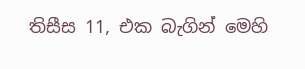තිසීස 11, එක බැගින් මෙහි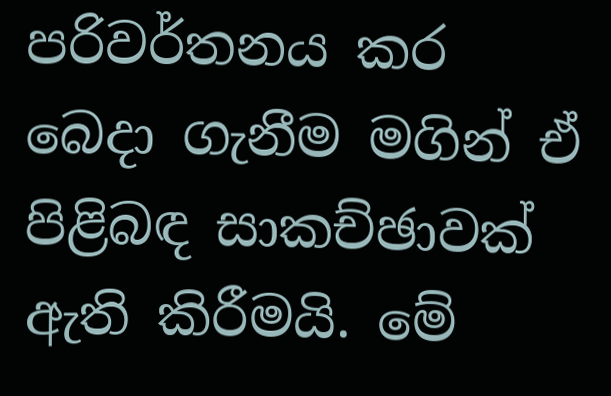පරිවර්තනය කර බෙදා ගැනීම මගින් ඒ පිළිබඳ සාකච්ඡාවක් ඇති කිරීමයි. මේ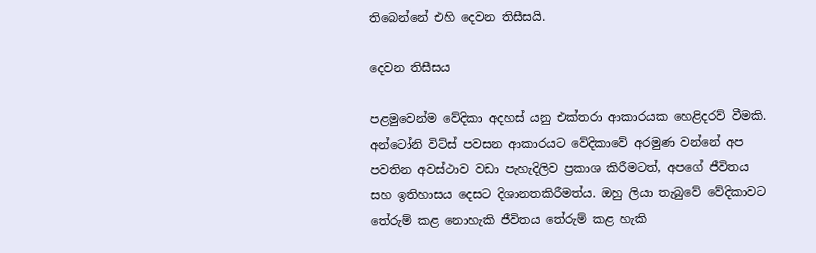තිබෙන්නේ එහි දෙවන තිසීසයි.

දෙවන තිසීසය

පළමුවෙන්ම වේදිකා අදහස් යනු එක්තරා ආකාරයක හෙළිදරව් වීමකි. අන්ටෝනි විට්ස් පවසන ආකාරයට වේදිකාවේ අරමුණ වන්නේ අප පවතින අවස්ථාව වඩා පැහැදිලිව ප්‍රකාශ කිරීමටත්, අපගේ ජීවිතය සහ ඉතිහාසය දෙසට දිශානතකිරීමත්ය. ඔහු ලියා තැබුවේ වේදිකාවට තේරුම් කළ නොහැකි ජීවිතය තේරුම් කළ හැකි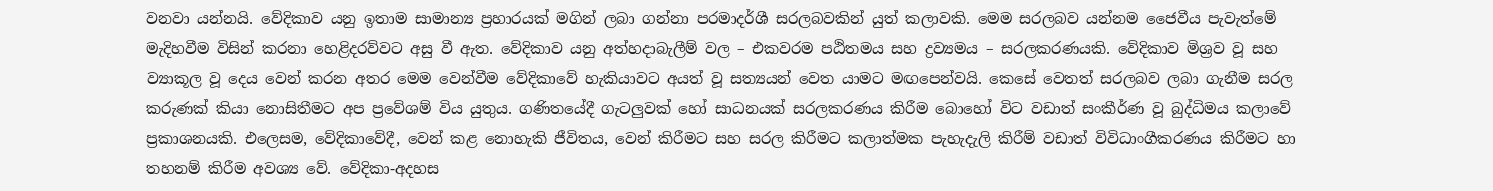වනවා යන්නයි. වේදිකාව යනු ඉතාම සාමාන්‍ය ප්‍රහාරයක් මගින් ලබා ගන්නා පරමාදර්ශී සරලබවකින් යුත් කලාවකි. මෙම සරලබව යන්නම ජෛවීය පැවැත්මේ මැදිහවීම විසින් කරනා හෙළිදරව්වට අසු වී ඇත. වේදිකාව යනු අත්හදාබැලීම් වල – එකවරම පඨිතමය සහ ද්‍රව්‍යමය – සරලකරණයකි. වේදිකාව මිශ්‍රව වූ සහ ව්‍යාකූල වූ දෙය වෙන් කරන අතර මෙම වෙන්වීම වේදිකාවේ හැකියාවට අයත් වූ සත්‍යයන් වෙත යාමට මඟපෙන්වයි. කෙසේ වෙතත් සරලබව ලබා ගැනීම සරල කරුණක් කියා නොසිතීමට අප ප්‍රවේශම් විය යුතුය. ගණිතයේදී ගැටලුවක් හෝ සාධනයක් සරලකරණය කිරීම බොහෝ විට වඩාත් සංකීර්ණ වූ බුද්ධිමය කලාවේ ප්‍රකාශනයකි. එලෙසම, වේදිකාවේදී, වෙන් කළ නොහැකි ජීවිතය, වෙන් කිරීමට සහ සරල කිරීමට කලාත්මක පැහැදැලි කිරීම් වඩාත් විවිධාංගීකරණය කිරීමට හා තහනම් කිරීම අවශ්‍ය වේ. වේදිකා-අදහස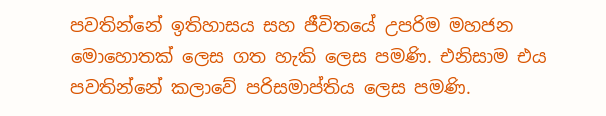පවතින්නේ ඉතිහාසය සහ ජීවිතයේ උපරිම මහජන මොහොතක් ලෙස ගත හැකි ලෙස පමණි. එනිසාම එය පවතින්නේ කලාවේ පරිසමාප්තිය ලෙස පමණි.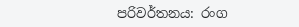පරිවර්තනය: රංග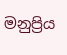මනුප්‍රිය